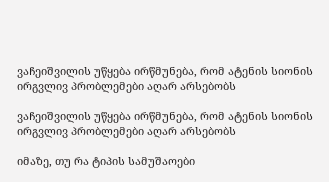ვაჩეიშვილის უწყება ირწმუნება, რომ ატენის სიონის ირგვლივ პრობლემები აღარ არსებობს

ვაჩეიშვილის უწყება ირწმუნება, რომ ატენის სიონის ირგვლივ პრობლემები აღარ არსებობს

იმაზე, თუ რა ტიპის სამუშაოები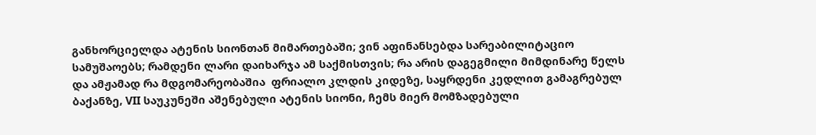განხორციელდა ატენის სიონთან მიმართებაში; ვინ აფინანსებდა სარეაბილიტაციო სამუშაოებს; რამდენი ლარი დაიხარჯა ამ საქმისთვის; რა არის დაგეგმილი მიმდინარე წელს და ამჟამად რა მდგომარეობაშია  ფრიალო კლდის კიდეზე, საყრდენი კედლით გამაგრებულ ბაქანზე, VII საუკუნეში აშენებული ატენის სიონი, ჩემს მიერ მომზადებული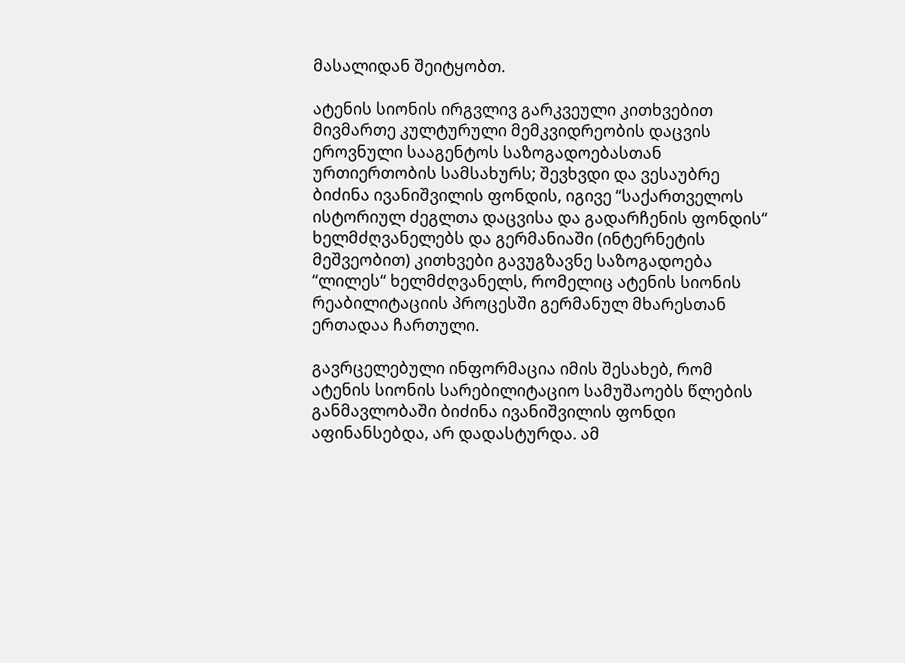მასალიდან შეიტყობთ.

ატენის სიონის ირგვლივ გარკვეული კითხვებით მივმართე კულტურული მემკვიდრეობის დაცვის ეროვნული სააგენტოს საზოგადოებასთან ურთიერთობის სამსახურს; შევხვდი და ვესაუბრე ბიძინა ივანიშვილის ფონდის, იგივე “საქართველოს ისტორიულ ძეგლთა დაცვისა და გადარჩენის ფონდის“ ხელმძღვანელებს და გერმანიაში (ინტერნეტის მეშვეობით) კითხვები გავუგზავნე საზოგადოება “ლილეს“ ხელმძღვანელს, რომელიც ატენის სიონის რეაბილიტაციის პროცესში გერმანულ მხარესთან ერთადაა ჩართული.

გავრცელებული ინფორმაცია იმის შესახებ, რომ ატენის სიონის სარებილიტაციო სამუშაოებს წლების განმავლობაში ბიძინა ივანიშვილის ფონდი აფინანსებდა, არ დადასტურდა. ამ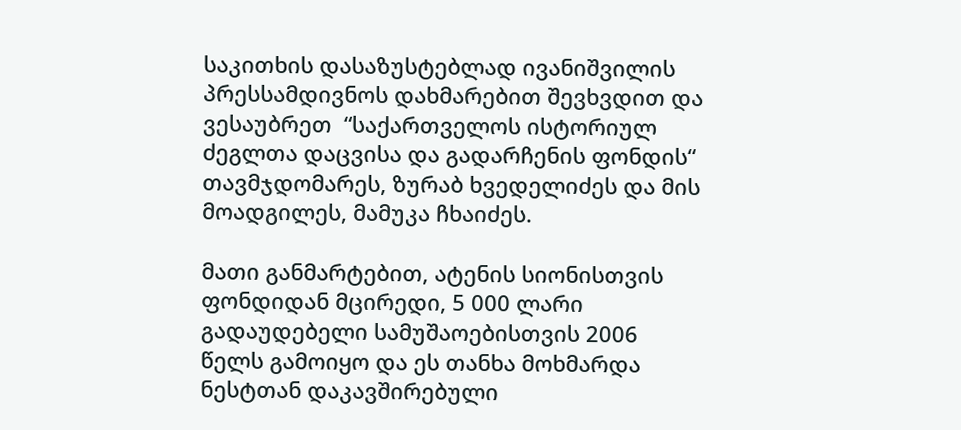საკითხის დასაზუსტებლად ივანიშვილის პრესსამდივნოს დახმარებით შევხვდით და ვესაუბრეთ  “საქართველოს ისტორიულ ძეგლთა დაცვისა და გადარჩენის ფონდის“ თავმჯდომარეს, ზურაბ ხვედელიძეს და მის მოადგილეს, მამუკა ჩხაიძეს.

მათი განმარტებით, ატენის სიონისთვის ფონდიდან მცირედი, 5 000 ლარი გადაუდებელი სამუშაოებისთვის 2006 წელს გამოიყო და ეს თანხა მოხმარდა ნესტთან დაკავშირებული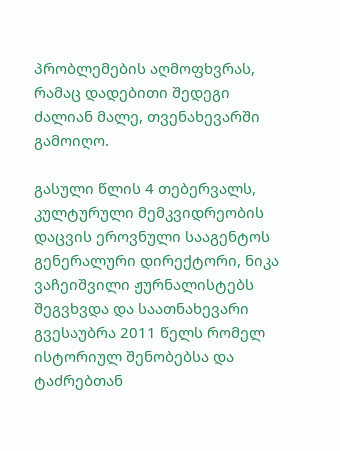პრობლემების აღმოფხვრას, რამაც დადებითი შედეგი ძალიან მალე, თვენახევარში გამოიღო.

გასული წლის 4 თებერვალს, კულტურული მემკვიდრეობის დაცვის ეროვნული სააგენტოს გენერალური დირექტორი, ნიკა ვაჩეიშვილი ჟურნალისტებს შეგვხვდა და საათნახევარი გვესაუბრა 2011 წელს რომელ ისტორიულ შენობებსა და ტაძრებთან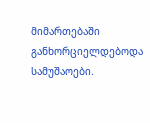მიმართებაში განხორციელდებოდა სამუშაოები.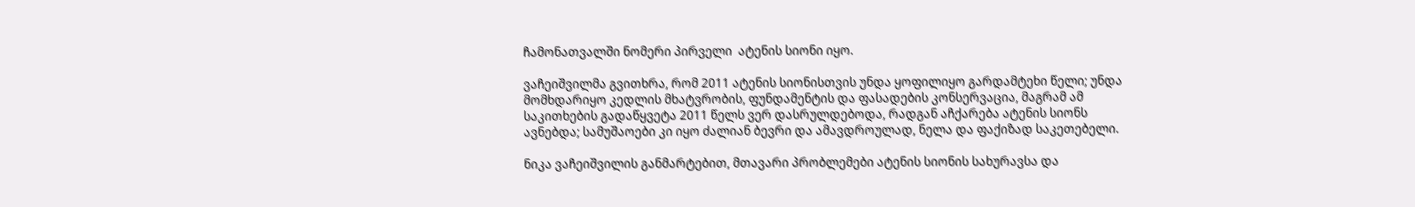ჩამონათვალში ნომერი პირველი  ატენის სიონი იყო.

ვაჩეიშვილმა გვითხრა, რომ 2011 ატენის სიონისთვის უნდა ყოფილიყო გარდამტეხი წელი; უნდა მომხდარიყო კედლის მხატვრობის, ფუნდამენტის და ფასადების კონსერვაცია, მაგრამ ამ საკითხების გადაწყვეტა 2011 წელს ვერ დასრულდებოდა, რადგან აჩქარება ატენის სიონს ავნებდა; სამუშაოები კი იყო ძალიან ბევრი და ამავდროულად, ნელა და ფაქიზად საკეთებელი.

ნიკა ვაჩეიშვილის განმარტებით, მთავარი პრობლემები ატენის სიონის სახურავსა და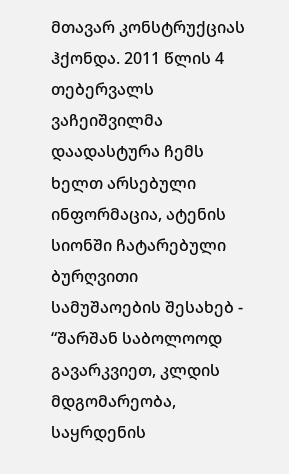მთავარ კონსტრუქციას ჰქონდა. 2011 წლის 4 თებერვალს ვაჩეიშვილმა დაადასტურა ჩემს ხელთ არსებული ინფორმაცია, ატენის სიონში ჩატარებული ბურღვითი სამუშაოების შესახებ - “შარშან საბოლოოდ გავარკვიეთ, კლდის მდგომარეობა, საყრდენის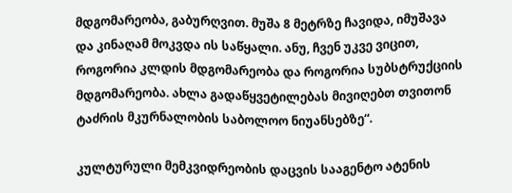მდგომარეობა, გაბურღვით. მუშა 8 მეტრზე ჩავიდა, იმუშავა და კინაღამ მოკვდა ის საწყალი. ანუ, ჩვენ უკვე ვიცით, როგორია კლდის მდგომარეობა და როგორია სუბსტრუქციის მდგომარეობა. ახლა გადაწყვეტილებას მივიღებთ თვითონ ტაძრის მკურნალობის საბოლოო ნიუანსებზე“.

კულტურული მემკვიდრეობის დაცვის სააგენტო ატენის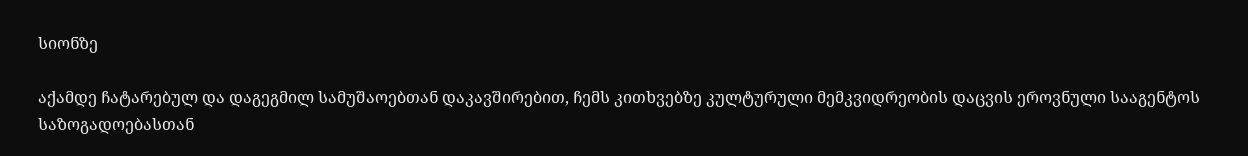სიონზე

აქამდე ჩატარებულ და დაგეგმილ სამუშაოებთან დაკავშირებით, ჩემს კითხვებზე კულტურული მემკვიდრეობის დაცვის ეროვნული სააგენტოს საზოგადოებასთან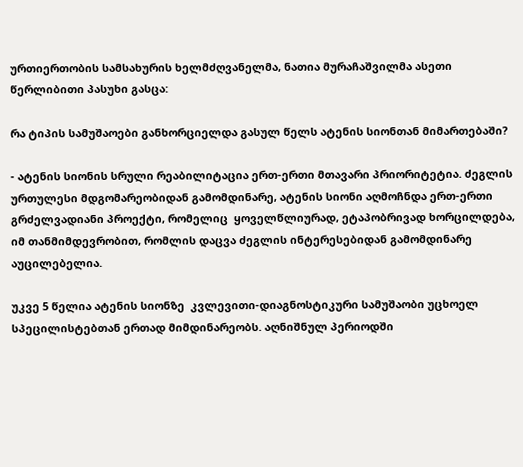ურთიერთობის სამსახურის ხელმძღვანელმა, ნათია მურაჩაშვილმა ასეთი წერლიბითი პასუხი გასცა:

რა ტიპის სამუშაოები განხორციელდა გასულ წელს ატენის სიონთან მიმართებაში?

- ატენის სიონის სრული რეაბილიტაცია ერთ-ერთი მთავარი პრიორიტეტია. ძეგლის ურთულესი მდგომარეობიდან გამომდინარე, ატენის სიონი აღმოჩნდა ერთ-ერთი გრძელვადიანი პროექტი, რომელიც  ყოველწლიურად, ეტაპობრივად ხორცილდება, იმ თანმიმდევრობით, რომლის დაცვა ძეგლის ინტერესებიდან გამომდინარე აუცილებელია.

უკვე 5 წელია ატენის სიონზე  კვლევითი-დიაგნოსტიკური სამუშაობი უცხოელ სპეცილისტებთან ერთად მიმდინარეობს. აღნიშნულ პერიოდში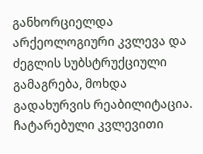განხორციელდა არქეოლოგიური კვლევა და ძეგლის სუბსტრუქციული გამაგრება, მოხდა გადახურვის რეაბილიტაცია. ჩატარებული კვლევითი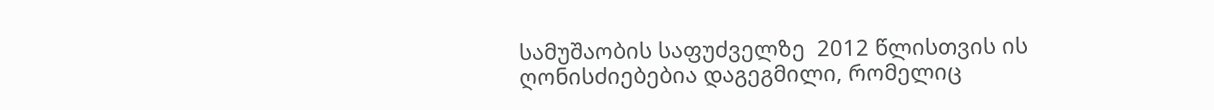სამუშაობის საფუძველზე  2012 წლისთვის ის ღონისძიებებია დაგეგმილი, რომელიც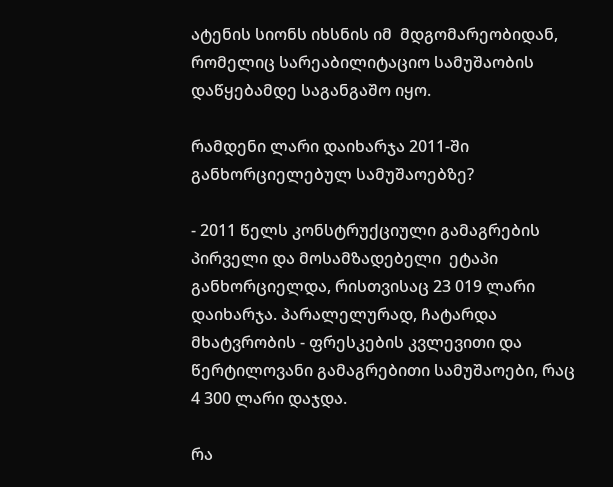ატენის სიონს იხსნის იმ  მდგომარეობიდან, რომელიც სარეაბილიტაციო სამუშაობის დაწყებამდე საგანგაშო იყო.

რამდენი ლარი დაიხარჯა 2011-ში განხორციელებულ სამუშაოებზე?

- 2011 წელს კონსტრუქციული გამაგრების პირველი და მოსამზადებელი  ეტაპი განხორციელდა, რისთვისაც 23 019 ლარი დაიხარჯა. პარალელურად, ჩატარდა მხატვრობის - ფრესკების კვლევითი და წერტილოვანი გამაგრებითი სამუშაოები, რაც 4 300 ლარი დაჯდა.

რა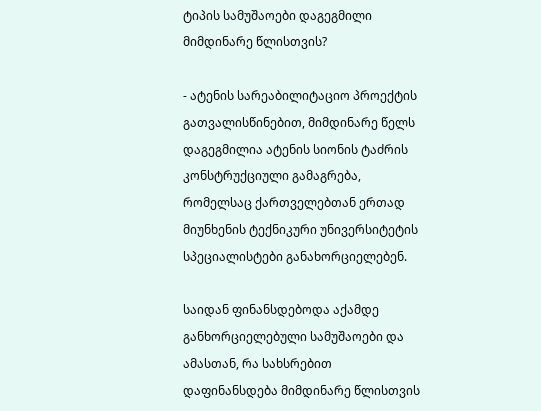ტიპის სამუშაოები დაგეგმილი მიმდინარე წლისთვის?

- ატენის სარეაბილიტაციო პროექტის გათვალისწინებით, მიმდინარე წელს დაგეგმილია ატენის სიონის ტაძრის კონსტრუქციული გამაგრება, რომელსაც ქართველებთან ერთად მიუნხენის ტექნიკური უნივერსიტეტის სპეციალისტები განახორციელებენ.

საიდან ფინანსდებოდა აქამდე განხორციელებული სამუშაოები და ამასთან, რა სახსრებით დაფინანსდება მიმდინარე წლისთვის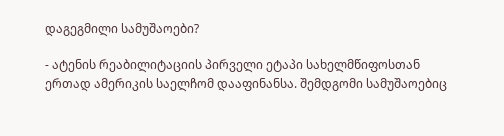დაგეგმილი სამუშაოები?

- ატენის რეაბილიტაციის პირველი ეტაპი სახელმწიფოსთან ერთად ამერიკის საელჩომ დააფინანსა. შემდგომი სამუშაოებიც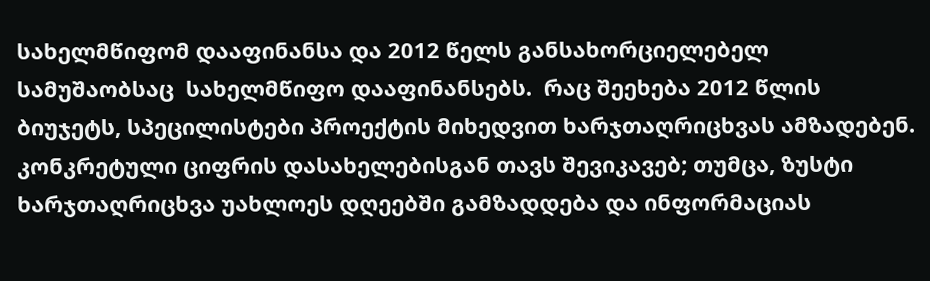სახელმწიფომ დააფინანსა და 2012 წელს განსახორციელებელ სამუშაობსაც  სახელმწიფო დააფინანსებს.  რაც შეეხება 2012 წლის ბიუჯეტს, სპეცილისტები პროექტის მიხედვით ხარჯთაღრიცხვას ამზადებენ. კონკრეტული ციფრის დასახელებისგან თავს შევიკავებ; თუმცა, ზუსტი ხარჯთაღრიცხვა უახლოეს დღეებში გამზადდება და ინფორმაციას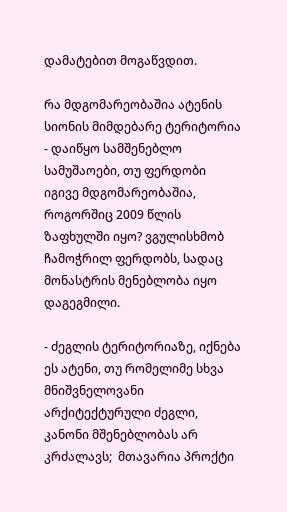დამატებით მოგაწვდით.

რა მდგომარეობაშია ატენის სიონის მიმდებარე ტერიტორია - დაიწყო სამშენებლო სამუშაოები, თუ ფერდობი იგივე მდგომარეობაშია, როგორშიც 2009 წლის ზაფხულში იყო? ვგულისხმობ ჩამოჭრილ ფერდობს, სადაც მონასტრის მენებლობა იყო დაგეგმილი.

- ძეგლის ტერიტორიაზე, იქნება ეს ატენი, თუ რომელიმე სხვა მნიშვნელოვანი არქიტექტურული ძეგლი, კანონი მშენებლობას არ კრძალავს;  მთავარია პროქტი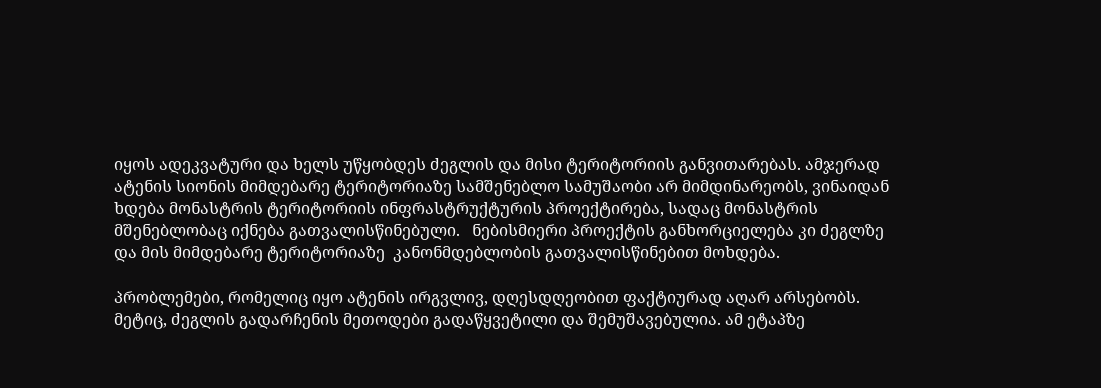იყოს ადეკვატური და ხელს უწყობდეს ძეგლის და მისი ტერიტორიის განვითარებას. ამჯერად ატენის სიონის მიმდებარე ტერიტორიაზე სამშენებლო სამუშაობი არ მიმდინარეობს, ვინაიდან ხდება მონასტრის ტერიტორიის ინფრასტრუქტურის პროექტირება, სადაც მონასტრის მშენებლობაც იქნება გათვალისწინებული.   ნებისმიერი პროექტის განხორციელება კი ძეგლზე და მის მიმდებარე ტერიტორიაზე  კანონმდებლობის გათვალისწინებით მოხდება.

პრობლემები, რომელიც იყო ატენის ირგვლივ, დღესდღეობით ფაქტიურად აღარ არსებობს. მეტიც, ძეგლის გადარჩენის მეთოდები გადაწყვეტილი და შემუშავებულია. ამ ეტაპზე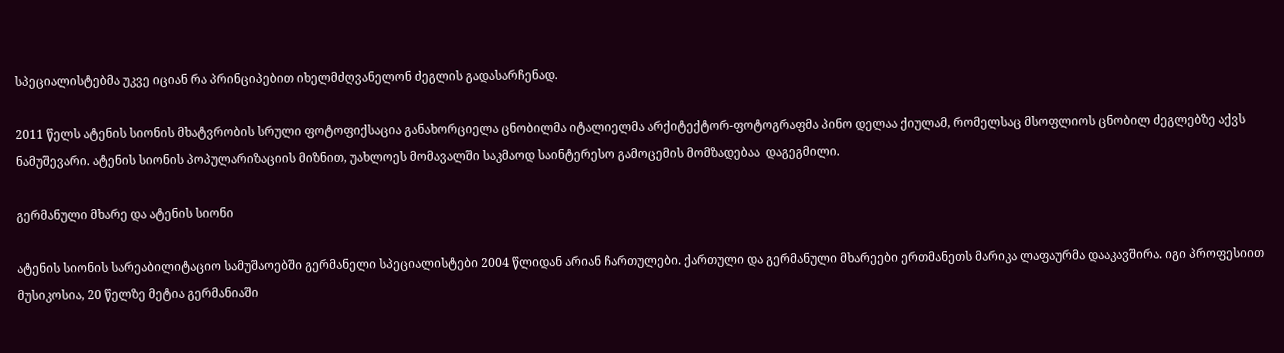სპეციალისტებმა უკვე იციან რა პრინციპებით იხელმძღვანელონ ძეგლის გადასარჩენად.

2011 წელს ატენის სიონის მხატვრობის სრული ფოტოფიქსაცია განახორციელა ცნობილმა იტალიელმა არქიტექტორ-ფოტოგრაფმა პინო დელაა ქიულამ, რომელსაც მსოფლიოს ცნობილ ძეგლებზე აქვს ნამუშევარი. ატენის სიონის პოპულარიზაციის მიზნით, უახლოეს მომავალში საკმაოდ საინტერესო გამოცემის მომზადებაა  დაგეგმილი.

გერმანული მხარე და ატენის სიონი

ატენის სიონის სარეაბილიტაციო სამუშაოებში გერმანელი სპეციალისტები 2004 წლიდან არიან ჩართულები. ქართული და გერმანული მხარეები ერთმანეთს მარიკა ლაფაურმა დააკავშირა. იგი პროფესიით მუსიკოსია, 20 წელზე მეტია გერმანიაში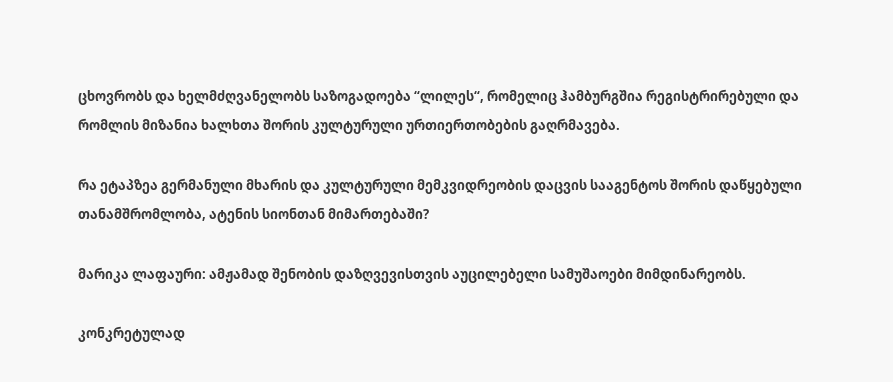ცხოვრობს და ხელმძღვანელობს საზოგადოება “ლილეს“, რომელიც ჰამბურგშია რეგისტრირებული და რომლის მიზანია ხალხთა შორის კულტურული ურთიერთობების გაღრმავება.

რა ეტაპზეა გერმანული მხარის და კულტურული მემკვიდრეობის დაცვის სააგენტოს შორის დაწყებული თანამშრომლობა, ატენის სიონთან მიმართებაში?

მარიკა ლაფაური: ამჟამად შენობის დაზღვევისთვის აუცილებელი სამუშაოები მიმდინარეობს.

კონკრეტულად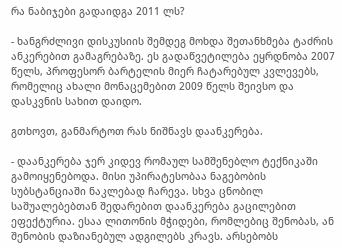რა ნაბიჯები გადაიდგა 2011 ლს?

- ხანგრძლივი დისკუსიის შემდეგ მოხდა შეთანხმება ტაძრის ანკერებით გამაგრებაზე. ეს გადაწვეტილება ეყრდნობა 2007 წელს, პროფესორ ბარტელის მიერ ჩატარებულ კვლევებს, რომელიც ახალი მონაცემებით 2009 წელს შეივსო და დასკვნის სახით დაიდო.

გთხოვთ, განმარტოთ რას ნიშნავს დაანკერება.

- დაანკერება ჯერ კიდევ რომაულ სამშენებლო ტექნიკაში გამოიყენებოდა. მისი უპირატესობაა ნაგებობის სუბსტანციაში ნაკლებად ჩარევა. სხვა ცნობილ საშუალებებთან შედარებით დაანკერება გაცილებით ეფექტურია. ესაა ლითონის მჭიდები, რომლებიც შენობას, ან შენობის დაზიანებულ ადგილებს კრავს. არსებობს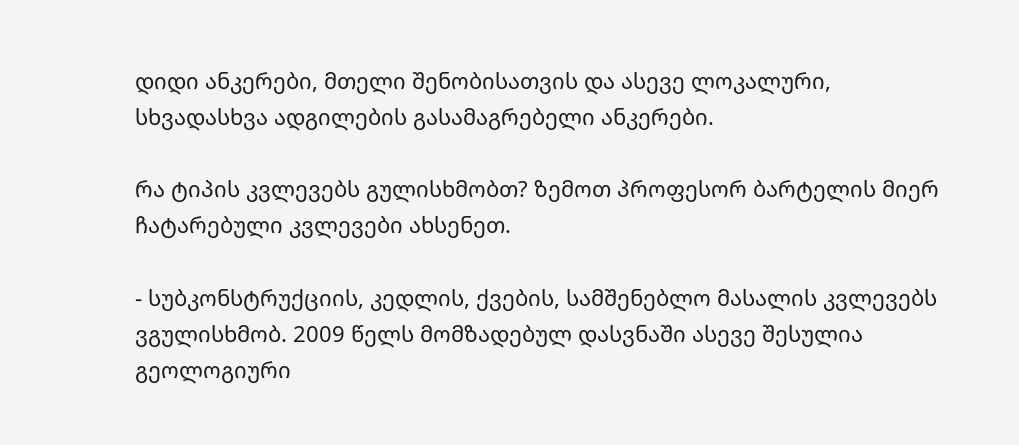დიდი ანკერები, მთელი შენობისათვის და ასევე ლოკალური, სხვადასხვა ადგილების გასამაგრებელი ანკერები.

რა ტიპის კვლევებს გულისხმობთ? ზემოთ პროფესორ ბარტელის მიერ ჩატარებული კვლევები ახსენეთ.

- სუბკონსტრუქციის, კედლის, ქვების, სამშენებლო მასალის კვლევებს ვგულისხმობ. 2009 წელს მომზადებულ დასვნაში ასევე შესულია გეოლოგიური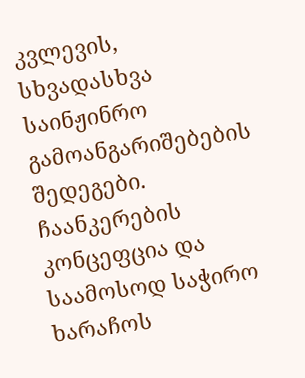კვლევის, სხვადასხვა საინჟინრო გამოანგარიშებების შედეგები. ჩაანკერების კონცეფცია და საამოსოდ საჭირო ხარაჩოს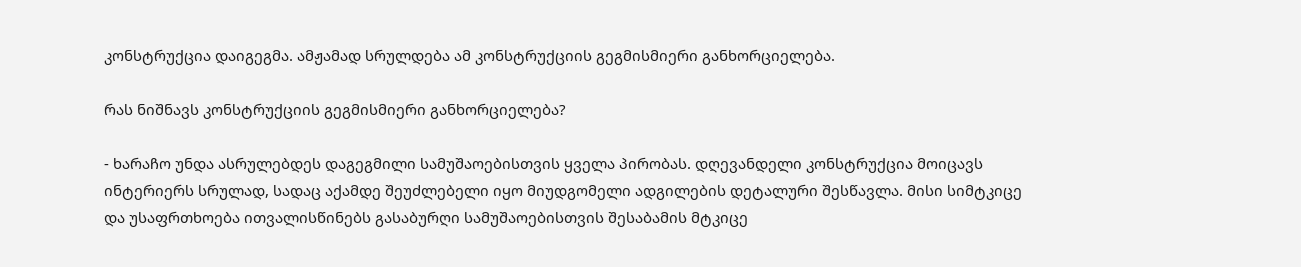კონსტრუქცია დაიგეგმა. ამჟამად სრულდება ამ კონსტრუქციის გეგმისმიერი განხორციელება.

რას ნიშნავს კონსტრუქციის გეგმისმიერი განხორციელება?

- ხარაჩო უნდა ასრულებდეს დაგეგმილი სამუშაოებისთვის ყველა პირობას. დღევანდელი კონსტრუქცია მოიცავს ინტერიერს სრულად, სადაც აქამდე შეუძლებელი იყო მიუდგომელი ადგილების დეტალური შესწავლა. მისი სიმტკიცე და უსაფრთხოება ითვალისწინებს გასაბურღი სამუშაოებისთვის შესაბამის მტკიცე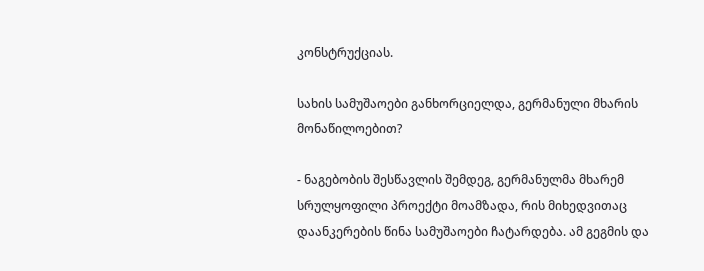კონსტრუქციას.

სახის სამუშაოები განხორციელდა, გერმანული მხარის მონაწილოებით?

- ნაგებობის შესწავლის შემდეგ, გერმანულმა მხარემ სრულყოფილი პროექტი მოამზადა, რის მიხედვითაც დაანკერების წინა სამუშაოები ჩატარდება. ამ გეგმის და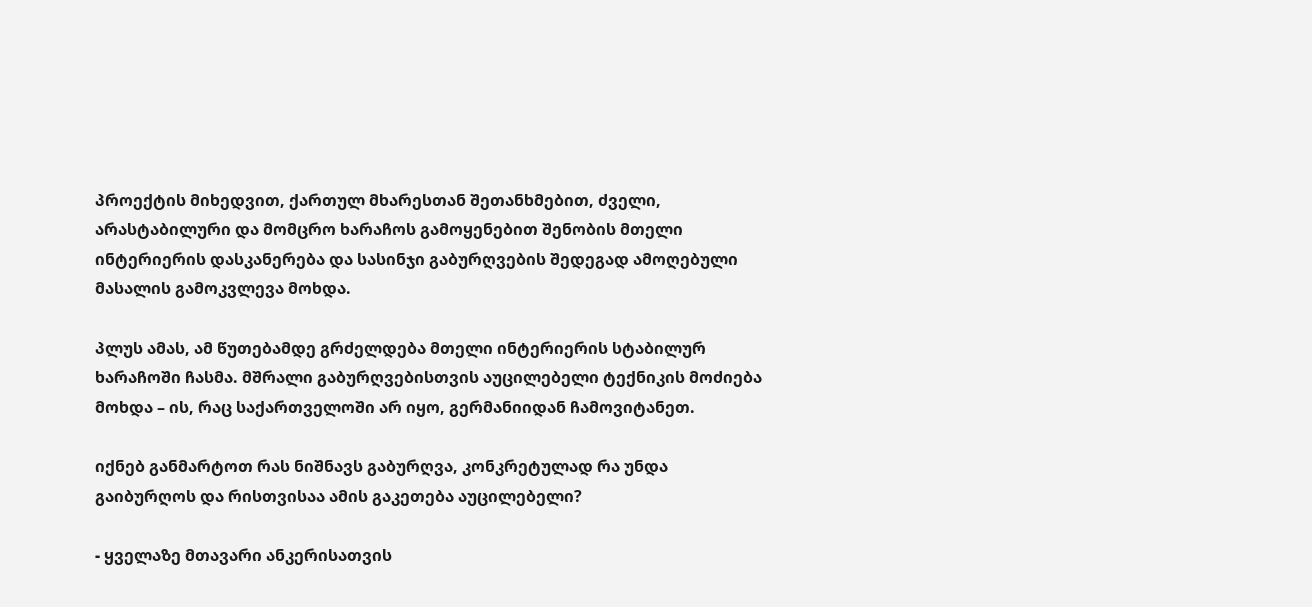პროექტის მიხედვით, ქართულ მხარესთან შეთანხმებით, ძველი, არასტაბილური და მომცრო ხარაჩოს გამოყენებით შენობის მთელი ინტერიერის დასკანერება და სასინჯი გაბურღვების შედეგად ამოღებული მასალის გამოკვლევა მოხდა.

პლუს ამას, ამ წუთებამდე გრძელდება მთელი ინტერიერის სტაბილურ ხარაჩოში ჩასმა. მშრალი გაბურღვებისთვის აუცილებელი ტექნიკის მოძიება მოხდა – ის, რაც საქართველოში არ იყო, გერმანიიდან ჩამოვიტანეთ.

იქნებ განმარტოთ რას ნიშნავს გაბურღვა, კონკრეტულად რა უნდა გაიბურღოს და რისთვისაა ამის გაკეთება აუცილებელი?

- ყველაზე მთავარი ანკერისათვის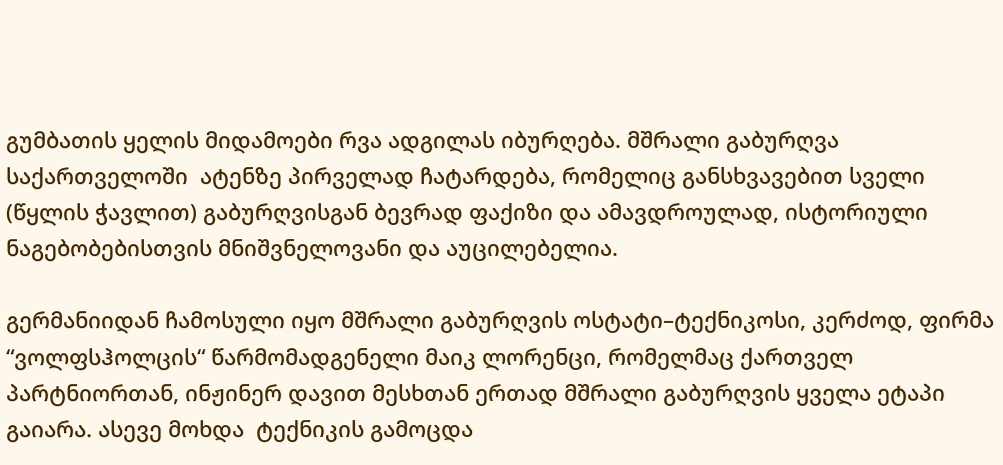გუმბათის ყელის მიდამოები რვა ადგილას იბურღება. მშრალი გაბურღვა საქართველოში  ატენზე პირველად ჩატარდება, რომელიც განსხვავებით სველი (წყლის ჭავლით) გაბურღვისგან ბევრად ფაქიზი და ამავდროულად, ისტორიული ნაგებობებისთვის მნიშვნელოვანი და აუცილებელია.

გერმანიიდან ჩამოსული იყო მშრალი გაბურღვის ოსტატი–ტექნიკოსი, კერძოდ, ფირმა “ვოლფსჰოლცის“ წარმომადგენელი მაიკ ლორენცი, რომელმაც ქართველ პარტნიორთან, ინჟინერ დავით მესხთან ერთად მშრალი გაბურღვის ყველა ეტაპი გაიარა. ასევე მოხდა  ტექნიკის გამოცდა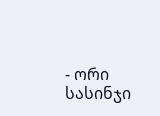- ორი სასინჯი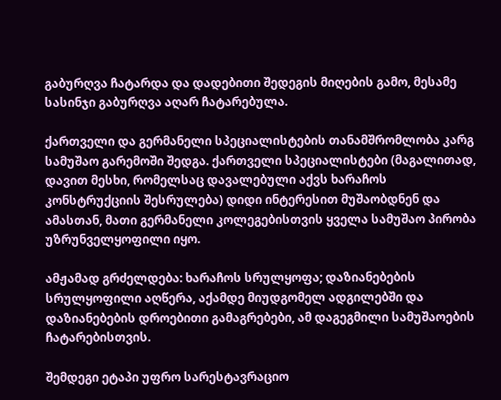გაბურღვა ჩატარდა და დადებითი შედეგის მიღების გამო, მესამე სასინჯი გაბურღვა აღარ ჩატარებულა.

ქართველი და გერმანელი სპეციალისტების თანამშრომლობა კარგ სამუშაო გარემოში შედგა. ქართველი სპეციალისტები (მაგალითად, დავით მესხი, რომელსაც დავალებული აქვს ხარაჩოს კონსტრუქციის შესრულება) დიდი ინტერესით მუშაობდნენ და ამასთან, მათი გერმანელი კოლეგებისთვის ყველა სამუშაო პირობა უზრუნველყოფილი იყო.

ამჟამად გრძელდება: ხარაჩოს სრულყოფა; დაზიანებების სრულყოფილი აღწერა, აქამდე მიუდგომელ ადგილებში და დაზიანებების დროებითი გამაგრებები, ამ დაგეგმილი სამუშაოების ჩატარებისთვის.

შემდეგი ეტაპი უფრო სარესტავრაციო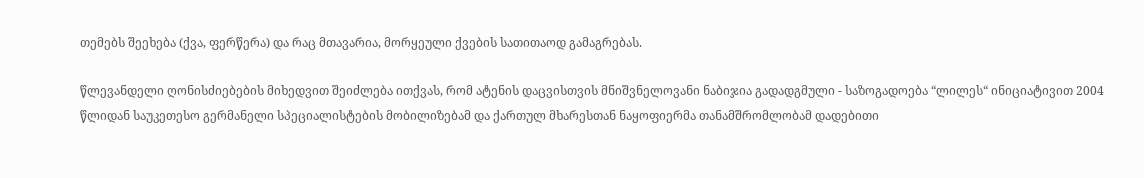თემებს შეეხება (ქვა, ფერწერა) და რაც მთავარია, მორყეული ქვების სათითაოდ გამაგრებას.

წლევანდელი ღონისძიებების მიხედვით შეიძლება ითქვას, რომ ატენის დაცვისთვის მნიშვნელოვანი ნაბიჯია გადადგმული - საზოგადოება “ლილეს“ ინიციატივით 2004 წლიდან საუკეთესო გერმანელი სპეციალისტების მობილიზებამ და ქართულ მხარესთან ნაყოფიერმა თანამშრომლობამ დადებითი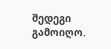შედეგი გამოიღო.